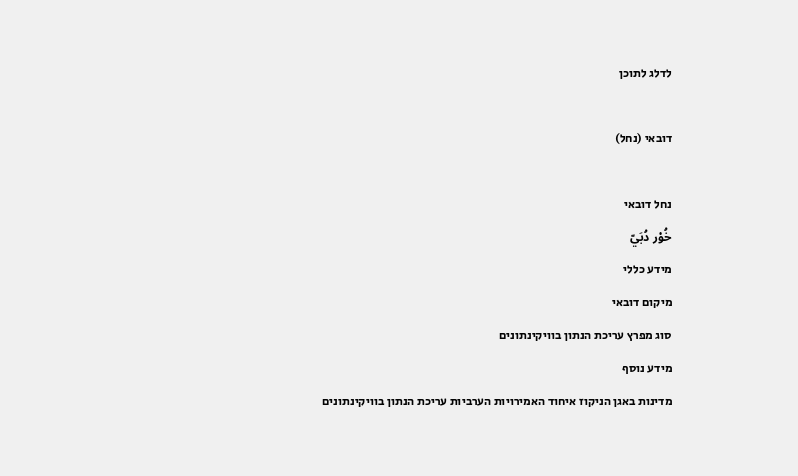לדלג לתוכן

דובאי (נחל)

נחל דובאי
خُوْر دُبَيّ
מידע כללי
מיקום דובאי
סוג מפרץ עריכת הנתון בוויקינתונים
מידע נוסף
מדינות באגן הניקוז איחוד האמירויות הערביות עריכת הנתון בוויקינתונים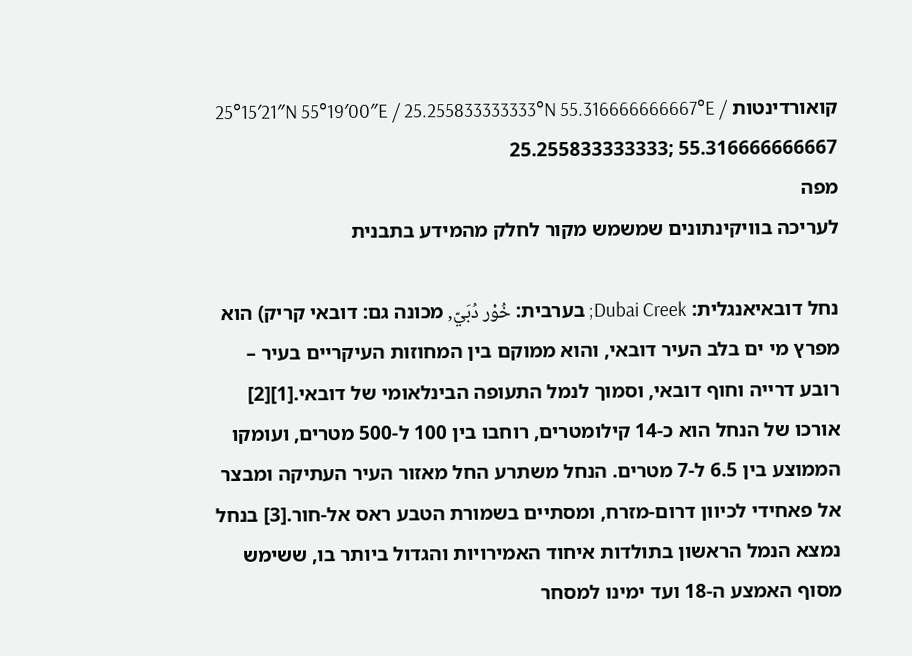קואורדינטות 25°15′21″N 55°19′00″E / 25.255833333333°N 55.316666666667°E / 25.255833333333; 55.316666666667
מפה
לעריכה בוויקינתונים שמשמש מקור לחלק מהמידע בתבנית

נחל דובאיאנגלית: Dubai Creek; בערבית: خُوْر دُبَيّ, מכונה גם: דובאי קריק) הוא מפרץ מי ים בלב העיר דובאי, והוא ממוקם בין המחוזות העיקריים בעיר – רובע דרייה וחוף דובאי, וסמוך לנמל התעופה הבינלאומי של דובאי.[1][2] אורכו של הנחל הוא כ-14 קילומטרים, רוחבו בין 100 ל-500 מטרים, ועומקו הממוצע בין 6.5 ל-7 מטרים. הנחל משתרע החל מאזור העיר העתיקה ומבצר אל פאחידי לכיוון דרום-מזרח, ומסתיים בשמורת הטבע ראס אל-חור.[3] בנחל נמצא הנמל הראשון בתולדות איחוד האמירויות והגדול ביותר בו, ששימש מסוף האמצע ה-18 ועד ימינו למסחר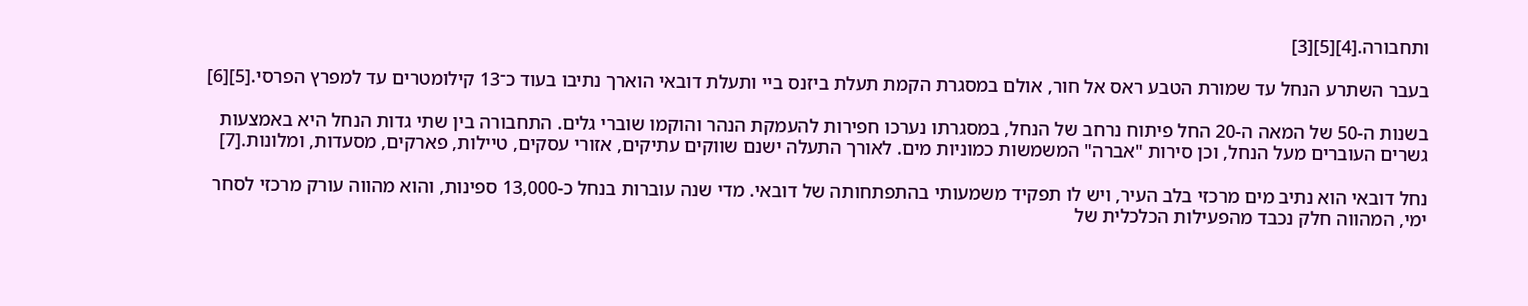ותחבורה.[4][5][3]

בעבר השתרע הנחל עד שמורת הטבע ראס אל חור, אולם במסגרת הקמת תעלת ביזנס ביי ותעלת דובאי הוארך נתיבו בעוד כ־13 קילומטרים עד למפרץ הפרסי.[5][6]

בשנות ה-50 של המאה ה-20 החל פיתוח נרחב של הנחל, במסגרתו נערכו חפירות להעמקת הנהר והוקמו שוברי גלים. התחבורה בין שתי גדות הנחל היא באמצעות גשרים העוברים מעל הנחל, וכן סירות "אברה" המשמשות כמוניות מים. לאורך התעלה ישנם שווקים עתיקים, אזורי עסקים, טיילות, פארקים, מסעדות, ומלונות.[7]

נחל דובאי הוא נתיב מים מרכזי בלב העיר, ויש לו תפקיד משמעותי בהתפתחותה של דובאי. מדי שנה עוברות בנחל כ-13,000 ספינות, והוא מהווה עורק מרכזי לסחר ימי, המהווה חלק נכבד מהפעילות הכלכלית של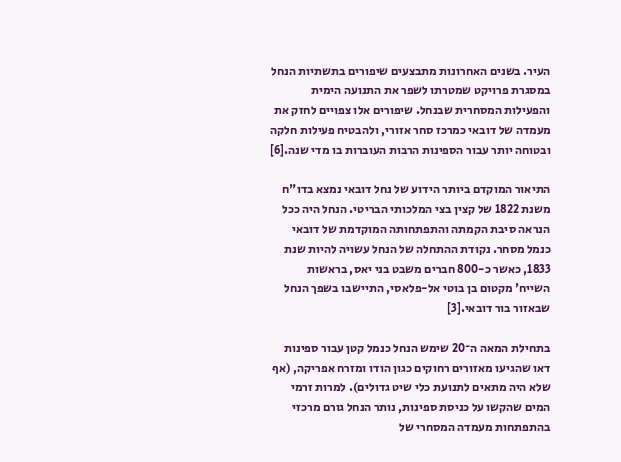העיר. בשנים האחרונות מתבצעים שיפורים בתשתיות הנחל במסגרת פרויקט שמטרתו לשפר את התנועה הימית והפעילות המסחרית שבנחל. שיפורים אלו צפויים לחזק את מעמדה של דובאי כמרכז סחר אזורי, ולהבטיח פעילות חלקה ובטוחה יותר עבור הספינות הרבות העוברות בו מדי שנה.[6]

התיאור המוקדם ביותר הידוע של נחל דובאי נמצא בדו"ח משנת 1822 של קצין בצי המלכותי הבריטי. הנחל היה ככל הנראה סיבת הקמתה והתפתחותה המוקדמת של דובאי כנמל מסחר. נקודת ההתחלה של הנחל עשויה להיות שנת 1833, כאשר כ-800 חברים משבט בני יאס, בראשות השייח' מקטום בן בוטי אל-פלאסי, התיישבו בשפך הנחל שבאזור בור דובאי.[3]

בתחילת המאה ה־20 שימש הנחל כנמל קטן עבור ספינות דאו שהגיעו מאזורים רחוקים כגון הודו ומזרח אפריקה, (אף שלא היה מתאים לתנועת כלי שיט גדולים). למרות זרמי המים שהקשו על כניסת ספינות, נותר הנחל גורם מרכזי בהתפתחות מעמדה המסחרי של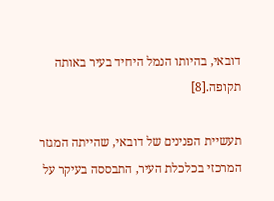דובאי, בהיותו הנמל היחיד בעיר באותה תקופה.[8]

תעשיית הפנינים של דובאי, שהייתה המגזר המרכזי בכלכלת העיר, התבססה בעיקר על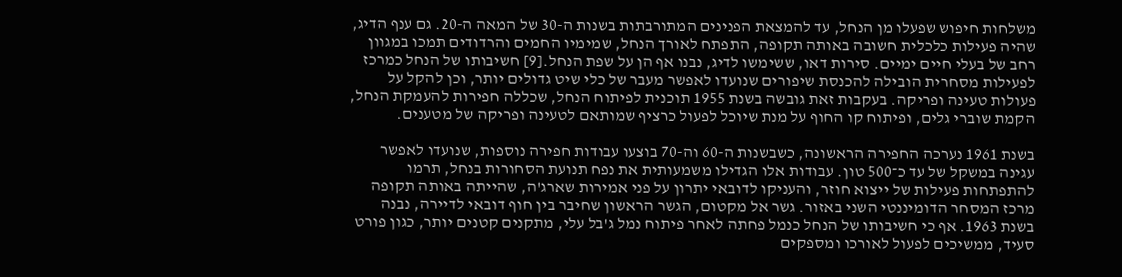משלחות חיפוש שפעלו מן הנחל, עד להמצאת הפנינים המתורבתות בשנות ה-30 של המאה ה-20. גם ענף הדיג, שהיה פעילות כלכלית חשובה באותה תקופה, התפתח לאורך הנחל, שמימיו החמים והרדודים תמכו במגוון רחב של בעלי חיים ימיים. סירות דאו, ששימשו לדיג, נבנו אף הן על שפת הנחל.[9] חשיבותו של הנחל כמרכז לפעילות מסחרית הובילה להכנסת שיפורים שנועדו לאפשר מעבר של כלי שיט גדולים יותר, וכן להקל על פעולות טעינה ופריקה. בעקבות זאת גובשה בשנת 1955 תוכנית לפיתוח הנחל, שכללה חפירות להעמקת הנחל, הקמת שוברי גלים, ופיתוח קו החוף על מנת שיוכל לפעול כרציף שמותאם לטעינה ופריקה של מטענים.

בשנת 1961 נערכה החפירה הראשונה, כשבשנות ה-60 וה-70 בוצעו עבודות חפירה נוספות, שנועדו לאפשר עגינה במשקל של עד כ־500 טון. עבודות אלו הגדילו משמעותית את נפח תנועת הסחורות בנחל, תרמו להתפתחות פעילות של ייצוא חוזר, והעניקו לדובאי יתרון על פני אמירות שארג'ה, שהייתה באותה תקופה מרכז המסחר הדומיננטי השני באזור. גשר אל מקטום, הגשר הראשון שחיבר בין חוף דובאי לדיירה, נבנה בשנת 1963. אף כי חשיבותו של הנחל כנמל פחתה לאחר פיתוח נמל ג'בל עלי, מתקנים קטנים יותר, כגון פורט סעיד, ממשיכים לפעול לאורכו ומספקים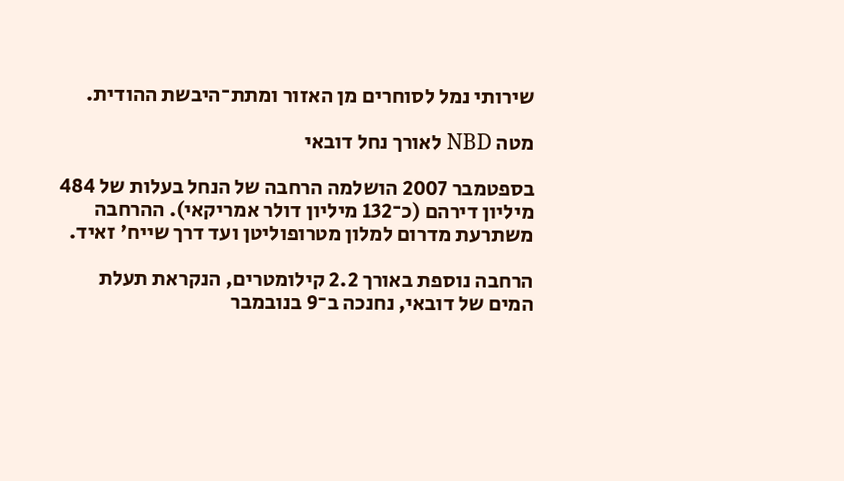שירותי נמל לסוחרים מן האזור ומתת־היבשת ההודית.

מטה NBD לאורך נחל דובאי

בספטמבר 2007 הושלמה הרחבה של הנחל בעלות של 484 מיליון דירהם (כ־132 מיליון דולר אמריקאי). ההרחבה משתרעת מדרום למלון מטרופוליטן ועד דרך שייח' זאיד.

הרחבה נוספת באורך 2.2 קילומטרים, הנקראת תעלת המים של דובאי, נחנכה ב־9 בנובמבר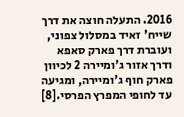2016. התעלה חוצה את דרך שייח' זאיד במסלול צפוני, ועוברת דרך פארק סאפא ודרך אזור ג'ומיירה 2 לכיוון פארק חוף ג'ומיירה, ומגיעה עד לחופי המפרץ הפרסי.[8]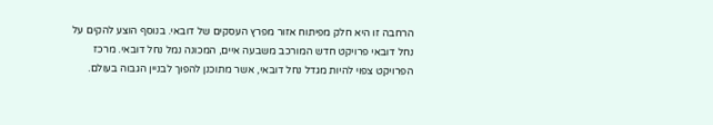הרחבה זו היא חלק מפיתוח אזור מפרץ העסקים של דובאי. בנוסף הוצע להקים על נחל דובאי פרויקט חדש המורכב משבעה איים, המכונה נמל נחל דובאי. מרכז הפרויקט צפוי להיות מגדל נחל דובאי, אשר מתוכנן להפוך לבניין הגבוה בעולם.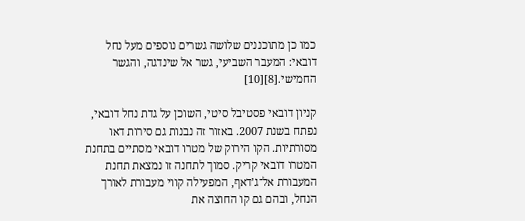כמו כן מתוכננים שלושה גשרים נוספים מעל נחל דובאי: המעבר השביעי, גשר אל שינדגה, והגשר החמישי.[8][10]

קניון דובאי פסטיבל סיטי, השוכן על גדת נחל דובאי, נפתח בשנת 2007. באזור זה נבנות גם סירות דאו מסורתיות. הקו הירוק של מטרו דובאי מסתיים בתחנת המטרו דובאי קריק. סמוך לתחנה זו נמצאת תחנת המעבורת אל־ג’דאף, המפעילה קווי מעבורת לאורך הנחל, ובהם גם קו החוצה את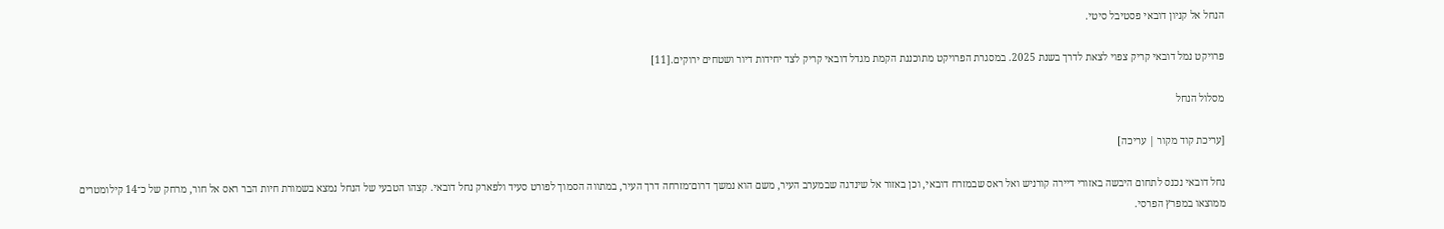הנחל אל קניון דובאי פסטיבל סיטי.

פרויקט נמל דובאי קריק צפוי לצאת לדרך בשנת 2025. במסגרת הפרויקט מתוכננת הקמת מגדל דובאי קריק לצד יחידות דיור ושטחים ירוקים.[11]

מסלול הנחל

[עריכת קוד מקור | עריכה]

נחל דובאי נכנס לתחום היבשה באזורי דיירה קורניש ואל ראס שבמזרח דובאי, וכן באזור אל שינדגה שבמערב העיר, משם הוא נמשך דרום־מזרחה דרך העיר, במתווה הסמוך לפורט סעיד ולפארק נחל דובאי. קצהו הטבעי של הנחל נמצא בשמורת חיות הבר ראס אל חור, מרחק של כ־14 קילומטרים ממוצאו במפרץ הפרסי.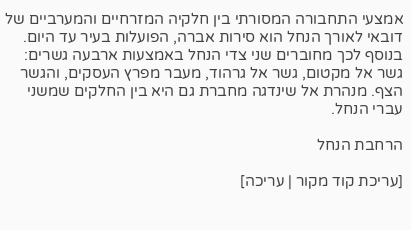אמצעי התחבורה המסורתי בין חלקיה המזרחיים והמערביים של דובאי לאורך הנחל הוא סירות אברה, הפועלות בעיר עד היום. בנוסף לכך מחוברים שני צדי הנחל באמצעות ארבעה גשרים: גשר אל מקטום, גשר אל גרהוד, מעבר מפרץ העסקים, והגשר הצף. מנהרת אל שינדגה מחברת גם היא בין החלקים שמשני עברי הנחל.

הרחבת הנחל

[עריכת קוד מקור | עריכה]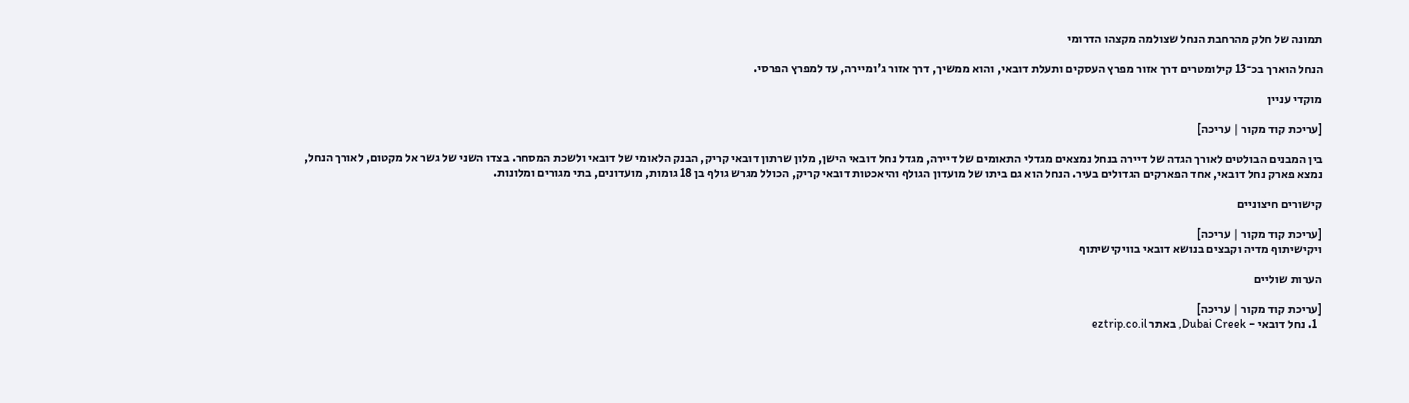תמונה של חלק מהרחבת הנחל שצולמה מקצהו הדרומי

הנחל הוארך בכ־13 קילומטרים דרך אזור מפרץ העסקים ותעלת דובאי, והוא ממשיך, דרך אזור ג'ומיירה, עד למפרץ הפרסי.

מוקדי עניין

[עריכת קוד מקור | עריכה]

בין המבנים הבולטים לאורך הגדה של דיירה בנחל נמצאים מגדלי התאומים של דיירה, מגדל נחל דובאי הישן, מלון שרתון דובאי קריק, הבנק הלאומי של דובאי ולשכת המסחר. בצדו השני של גשר אל מקטום, לאורך הנחל, נמצא פארק נחל דובאי, אחד הפארקים הגדולים בעיר. הנחל הוא גם ביתו של מועדון הגולף והיאכטות דובאי קריק, הכולל מגרש גולף בן 18 גומות, מועדונים, בתי מגורים ומלונות.

קישורים חיצוניים

[עריכת קוד מקור | עריכה]
ויקישיתוף מדיה וקבצים בנושא דובאי בוויקישיתוף

הערות שוליים

[עריכת קוד מקור | עריכה]
  1. נחל דובאי - Dubai Creek, באתר eztrip.co.il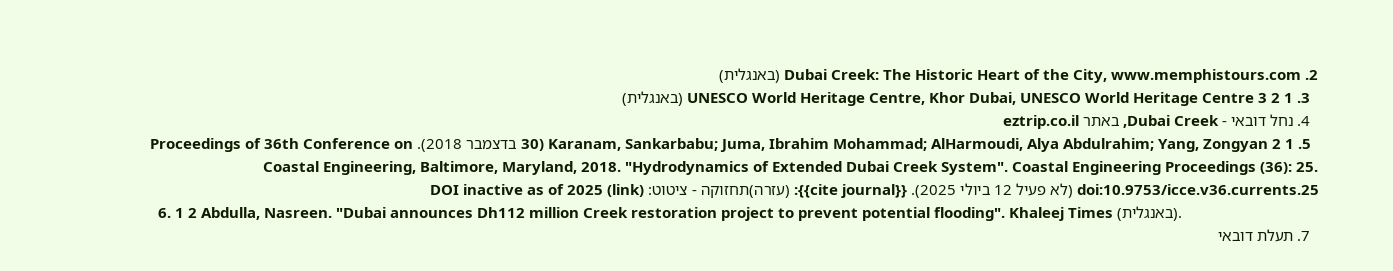2. Dubai Creek: The Historic Heart of the City, www.memphistours.com (באנגלית)
  3. 1 2 3 UNESCO World Heritage Centre, Khor Dubai, UNESCO World Heritage Centre (באנגלית)
  4. נחל דובאי - Dubai Creek, באתר eztrip.co.il
  5. 1 2 Karanam, Sankarbabu; Juma, Ibrahim Mohammad; AlHarmoudi, Alya Abdulrahim; Yang, Zongyan (30 בדצמבר 2018). Proceedings of 36th Conference on Coastal Engineering, Baltimore, Maryland, 2018. "Hydrodynamics of Extended Dubai Creek System". Coastal Engineering Proceedings (36): 25. doi:10.9753/icce.v36.currents.25 (לא פעיל 12 ביולי 2025). {{cite journal}}: (עזרה)תחזוקה - ציטוט: DOI inactive as of 2025 (link)
  6. 1 2 Abdulla, Nasreen. "Dubai announces Dh112 million Creek restoration project to prevent potential flooding". Khaleej Times (באנגלית).
  7. תעלת דובאי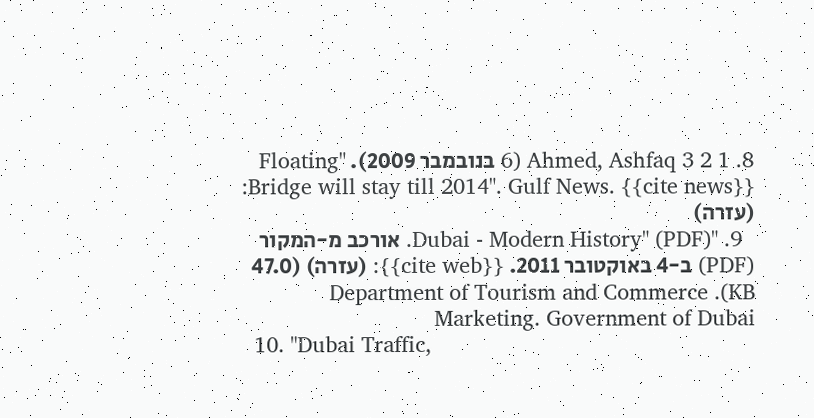8. 1 2 3 Ahmed, Ashfaq (6 בנובמבר 2009). "Floating Bridge will stay till 2014". Gulf News. {{cite news}}: (עזרה)
  9. "Dubai - Modern History" (PDF). אורכב מ-המקור (PDF) ב-4 באוקטובר 2011. {{cite web}}: (עזרה) (47.0 KB). Department of Tourism and Commerce Marketing. Government of Dubai
  10. "Dubai Traffic,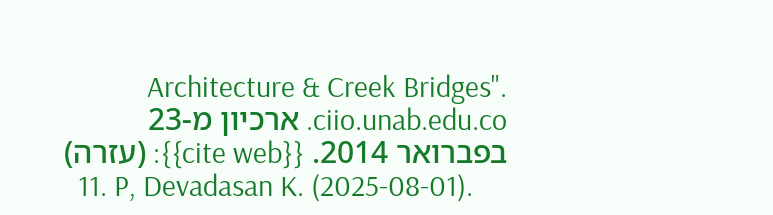Architecture & Creek Bridges". ciio.unab.edu.co. ארכיון מ-23 בפברואר 2014. {{cite web}}: (עזרה)
  11. P, Devadasan K. (2025-08-01).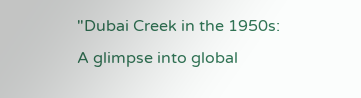"Dubai Creek in the 1950s: A glimpse into global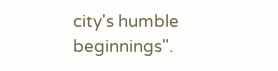city's humble beginnings".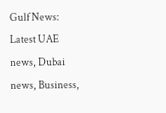Gulf News: Latest UAE news, Dubai news, Business,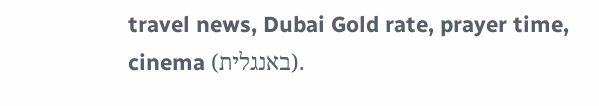travel news, Dubai Gold rate, prayer time, cinema (באנגלית).